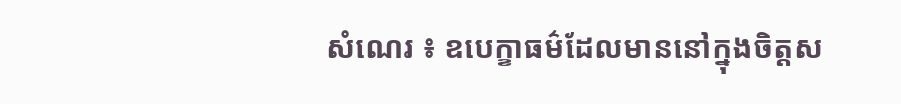សំណេរ ៖ ឧបេក្ខាធម៌ដែលមាននៅក្នុងចិត្តស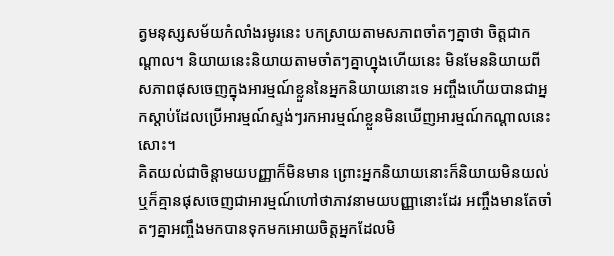ត្វមនុស្សសម័យកំលាំងរមូរនេះ បកស្រាយតាមសភាពចាំតៗគ្នាថា ចិត្តជាកណ្តាល។ និយាយនេះនិយាយតាមចាំតៗគ្នាហ្នុងហើយនេះ មិនមែននិយាយពីសភាពផុសចេញក្នុងអារម្មណ៍ខ្លួននៃអ្នកនិយាយនោះទេ អញ្ចឹងហើយបានជាអ្នកស្តាប់ដែលប្រើអារម្មណ៍ស្ទង់ៗរកអារម្មណ៍ខ្លួនមិនឃើញអារម្មណ៍កណ្តាលនេះសោះ។
គិតយល់ជាចិន្តាមយបញ្ញាក៏មិនមាន ព្រោះអ្នកនិយាយនោះក៏និយាយមិនយល់ឬក៏គ្មានផុសចេញជាអារម្មណ៍ហៅថាភាវនាមយបញ្ញានោះដែរ អញ្ចឹងមានតែចាំតៗគ្នាអញ្ចឹងមកបានទុកមកអោយចិត្តអ្នកដែលមិ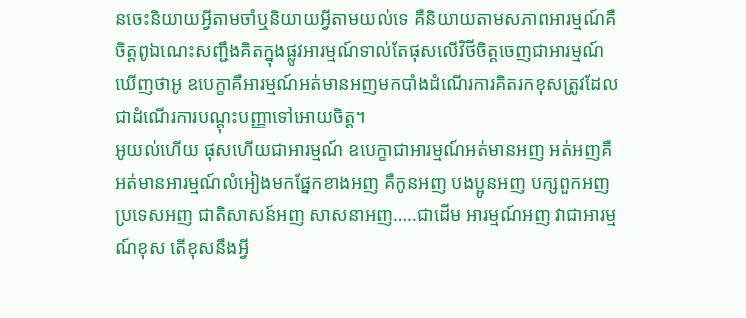នចេះនិយាយអ្វីតាមចាំឬនិយាយអ្វីតាមយល់ទេ គឺនិយាយតាមសភាពអារម្មណ៍គឺចិត្តពូឯណេះសញ្ជឹងគិតក្នុងផ្លូវអារម្មណ៍ទាល់តែផុសលើវិថីចិត្តចេញជាអារម្មណ៍ឃើញថាអូ ឧបេក្ខាគឺអារម្មណ៍អត់មានអញមកបាំងដំណើរការគិតរកខុសត្រូវដែលជាដំណើរការបណ្តុះបញ្ញាទៅអោយចិត្ត។
អូយល់ហើយ ផុសហើយជាអារម្មណ៍ ឧបេក្ខាជាអារម្មណ៍អត់មានអញ អត់អញគឺអត់មានអារម្មណ៍លំអៀងមកផ្នែកខាងអញ គឺកូនអញ បងប្អូនអញ បក្សពួកអញ ប្រទេសអញ ជាតិសាសន៍អញ សាសនាអញ…..ជាដើម អារម្មណ៍អញ វាជាអារម្មណ៍ខុស តើខុសនឹងអ្វី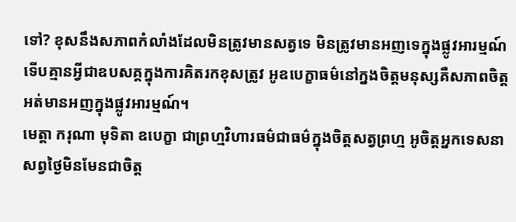ទៅ? ខុសនឹងសភាពកំលាំងដែលមិនត្រូវមានសត្វទេ មិនត្រូវមានអញទេក្នុងផ្លូវអារម្មណ៍ទើបគ្មានអ្វីជាឧបសគ្គក្នុងការគិតរកខុសត្រូវ អូឧបេក្ខាធម៌នៅក្នងចិត្តមនុស្សគឺសភាពចិត្តអត់មានអញក្នុងផ្លូវអារម្មណ៍។
មេត្តា ករុណា មុទិតា ឧបេក្ខា ជាព្រហ្មវិហារធម៌ជាធម៌ក្នុងចិត្តសត្វព្រហ្ម អូចិត្តអ្នកទេសនាសព្វថ្ងៃមិនមែនជាចិត្ត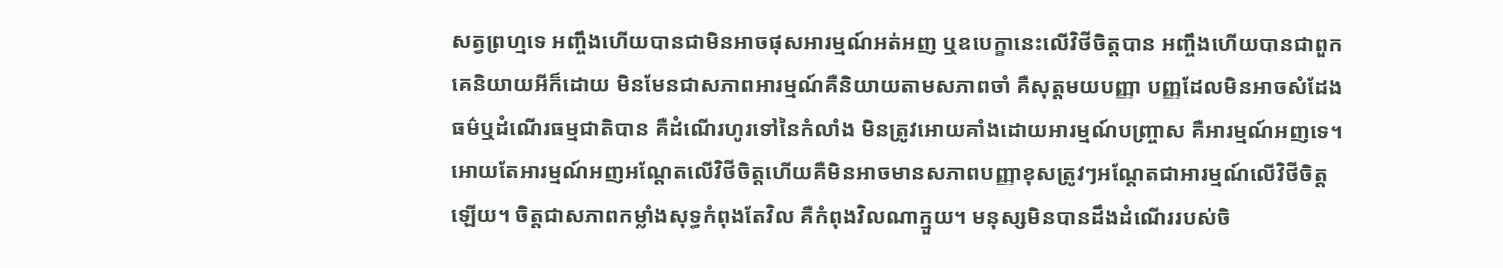សត្វព្រហ្មទេ អញ្ចឹងហើយបានជាមិនអាចផុសអារម្មណ៍អត់អញ ឬឧបេក្ខានេះលើវិថីចិត្តបាន អញ្ចឹងហើយបានជាពួកគេនិយាយអីក៏ដោយ មិនមែនជាសភាពអារម្មណ៍គឺនិយាយតាមសភាពចាំ គឺសុត្តមយបញ្ញា បញ្ញដែលមិនអាចសំដែងធម៌ឬដំណើរធម្មជាតិបាន គឺដំណើរហូរទៅនៃកំលាំង មិនត្រូវអោយគាំងដោយអារម្មណ៍បញ្ច្រាស គឺអារម្មណ៍អញទេ។
អោយតែអារម្មណ៍អញអណ្ដែតលើវិថីចិត្តហើយគឺមិនអាចមានសភាពបញ្ញាខុសត្រូវៗអណ្ដែតជាអារម្មណ៍លើវិថីចិត្តឡើយ។ ចិត្តជាសភាពកម្លាំងសុទ្ធកំពុងតែវិល គឺកំពុងវិលណាក្មួយ។ មនុស្សមិនបានដឹងដំណើររបស់ចិ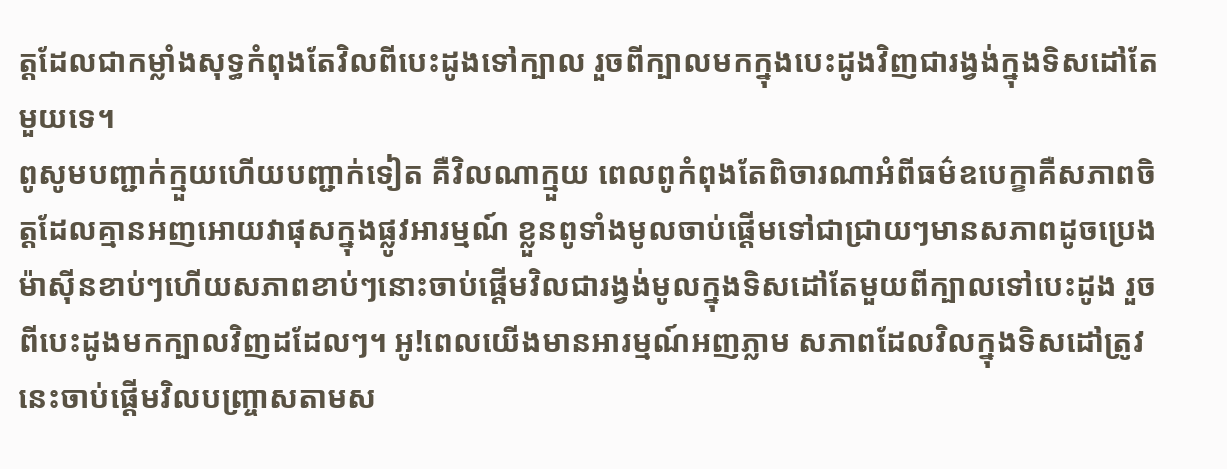ត្តដែលជាកម្លាំងសុទ្ធកំពុងតែវិលពីបេះដូងទៅក្បាល រួចពីក្បាលមកក្នុងបេះដូងវិញជារង្វង់ក្នុងទិសដៅតែមួយទេ។
ពូសូមបញ្ជាក់ក្មួយហើយបញ្ជាក់ទៀត គឺវិលណាក្មួយ ពេលពូកំពុងតែពិចារណាអំពីធម៌ឧបេក្ខាគឺសភាពចិត្តដែលគ្មានអញអោយវាផុសក្នុងផ្លូវអារម្មណ៍ ខ្លួនពូទាំងមូលចាប់ផ្ដើមទៅជាជ្រាយៗមានសភាពដូចប្រេងម៉ាស៊ីនខាប់ៗហើយសភាពខាប់ៗនោះចាប់ផ្ដើមវិលជារង្វង់មូលក្នុងទិសដៅតែមួយពីក្បាលទៅបេះដូង រួចពីបេះដូងមកក្បាលវិញដដែលៗ។ អូ!ពេលយើងមានអារម្មណ៍អញភ្លាម សភាពដែលវិលក្នុងទិសដៅត្រូវនេះចាប់ផ្ដើមវិលបញ្ច្រាសតាមស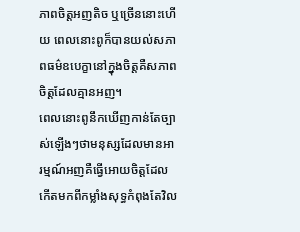ភាពចិត្តអញតិច ឬច្រើននោះហើយ ពេលនោះពូក៏បានយល់សភាពធម៌ឧបេក្ខានៅក្នុងចិត្តគឺសភាពចិត្តដែលគ្មានអញ។
ពេលនោះពូនឹកឃើញកាន់តែច្បាស់ឡើងៗថាមនុស្សដែលមានអារម្មណ៍អញគឺធ្វើអោយចិត្តដែលកើតមកពីកម្លាំងសុទ្ធកំពុងតែវិល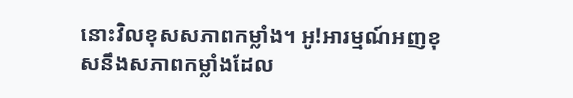នោះវិលខុសសភាពកម្លាំង។ អូ!អារម្មណ៍អញខុសនឹងសភាពកម្លាំងដែល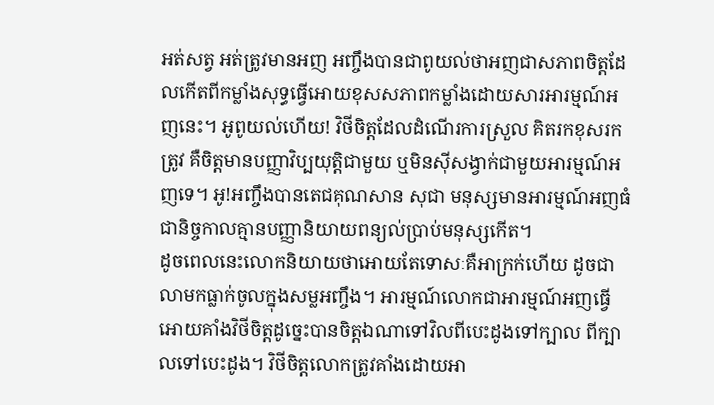អត់សត្វ អត់ត្រូវមានអញ អញ្ចឹងបានជាពូយល់ថាអញជាសភាពចិត្តដែលកើតពីកម្លាំងសុទ្ធធ្វើអោយខុសសភាពកម្លាំងដោយសារអារម្មណ៍អញនេះ។ អូពូយល់ហើយ! វិថីចិត្តដែលដំណើរការស្រួល គិតរកខុសរកត្រូវ គឺចិត្តមានបញ្ញាវិប្បយុត្តិជាមួយ ឬមិនស៊ីសង្វាក់ជាមួយអារម្មណ៍អញទេ។ អូ!អញ្ចឹងបានតេជគុណសាន សុជា មនុស្សមានអារម្មណ៍អញធំជានិច្ចកាលគ្មានបញ្ញានិយាយពន្យល់ប្រាប់មនុស្សកើត។
ដូចពេលនេះលោកនិយាយថាអោយតែទោសៈគឺអាក្រក់ហើយ ដូចជាលាមកធ្លាក់ចូលក្នុងសម្លអញ្ចឹង។ អារម្មណ៍លោកជាអារម្មណ៍អញធ្វើអោយគាំងវិថីចិត្តដូច្នេះបានចិត្តឯណាទៅវិលពីបេះដូងទៅក្បាល ពីក្បាលទៅបេះដូង។ វិថីចិត្តលោកត្រូវគាំងដោយអា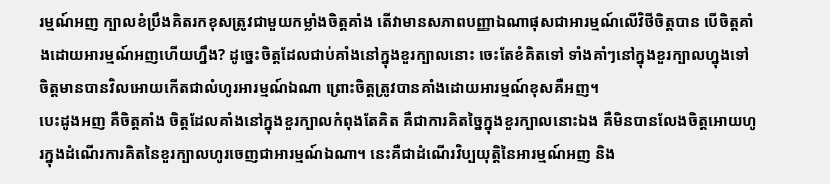រម្មណ៍អញ ក្បាលខំប្រឹងគិតរកខុសត្រូវជាមួយកម្លាំងចិត្តគាំង តើវាមានសភាពបញ្ញាឯណាផុសជាអារម្មណ៍លើវិថីចិត្តបាន បើចិត្តគាំងដោយអារម្មណ៍អញហើយហ្នឹង? ដូច្នេះចិត្តដែលជាប់គាំងនៅក្នុងខួរក្បាលនោះ ចេះតែខំគិតទៅ ទាំងគាំៗនៅក្នុងខួរក្បាលហ្នុងទៅ ចិត្តមានបានវិលអោយកើតជាលំហូរអារម្មណ៍ឯណា ព្រោះចិត្តត្រូវបានគាំងដោយអារម្មណ៍ខុសគឺអញ។
បេះដូងអញ គឺចិត្តគាំង ចិត្តដែលគាំងនៅក្នុងខួរក្បាលកំពុងតែគិត គឺជាការគិតច្នៃក្នុងខួរក្បាលនោះឯង គឺមិនបានលែងចិត្តអោយហូរក្នុងដំណើរការគិតនៃខួរក្បាលហូរចេញជាអារម្មណ៍ឯណា។ នេះគឺជាដំណើរវិប្បយុត្តិនៃអារម្មណ៍អញ និង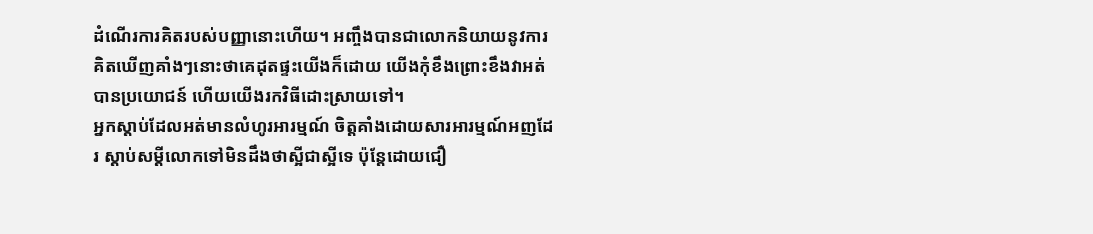ដំណើរការគិតរបស់បញ្ញានោះហើយ។ អញ្ចឹងបានជាលោកនិយាយនូវការគិតឃើញគាំងៗនោះថាគេដុតផ្ទះយើងក៏ដោយ យើងកុំខឹងព្រោះខឹងវាអត់បានប្រយោជន៍ ហើយយើងរកវិធីដោះស្រាយទៅ។
អ្នកស្ដាប់ដែលអត់មានលំហូរអារម្មណ៍ ចិត្តគាំងដោយសារអារម្មណ៍អញដែរ ស្ដាប់សម្ដីលោកទៅមិនដឹងថាស្អីជាស្អីទេ ប៉ុន្តែដោយជឿ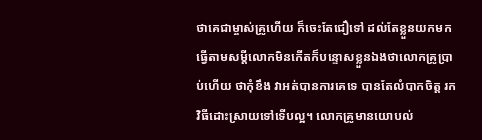ថាគេជាម្ចាស់គ្រូហើយ ក៏ចេះតែជឿទៅ ដល់តែខ្លួនយកមកធ្វើតាមសម្ដីលោកមិនកើតក៏បន្ទោសខ្លួនឯងថាលោកគ្រូប្រាប់ហើយ ថាកុំខឹង វាអត់បានការគេទេ បានតែលំបាកចិត្ត រកវិធីដោះស្រាយទៅទើបល្អ។ លោកគ្រូមានយោបល់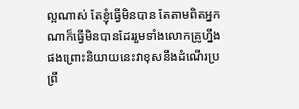ល្អណាស់ តែខ្ញុំធ្វើមិនបាន តែតាមពិតអ្នកណាក៏ធ្វើមិនបានដែររួមទាំងលោកគ្រូហ្នឹងផងព្រោះនិយាយនេះវាខុសនឹងដំណើរប្រព្រឹ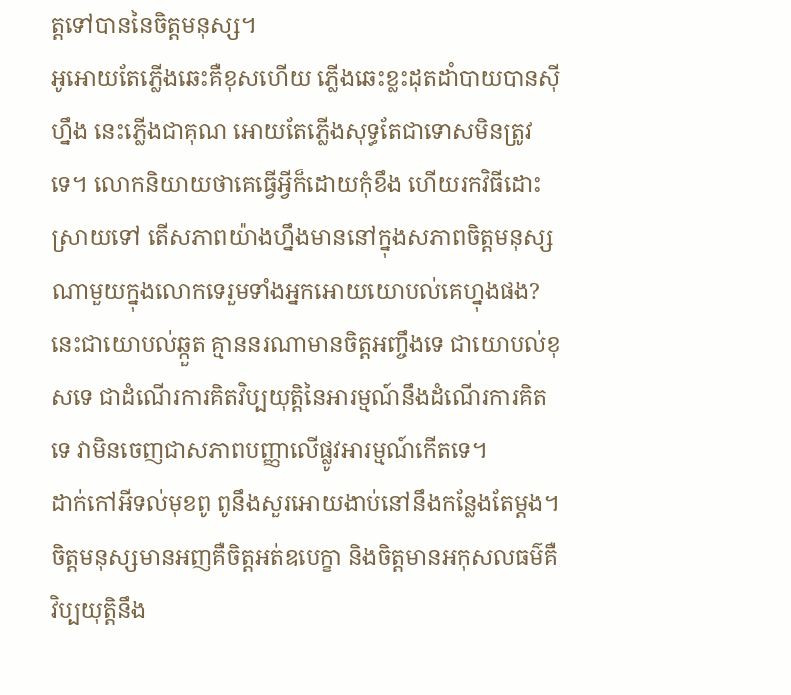ត្តទៅបាននៃចិត្តមនុស្ស។
អូអោយតែភ្លើងឆេះគឺខុសហើយ ភ្លើងឆេះខ្លះដុតដាំបាយបានស៊ីហ្នឹង នេះភ្លើងជាគុណ អោយតែភ្លើងសុទ្ធតែជាទោសមិនត្រូវទេ។ លោកនិយាយថាគេធ្វើអ្វីក៏ដោយកុំខឹង ហើយរកវិធីដោះស្រាយទៅ តើសភាពយ៉ាងហ្នឹងមាននៅក្នុងសភាពចិត្តមនុស្សណាមួយក្នុងលោកទេរួមទាំងអ្នកអោយយោបល់គេហ្នុងផង? នេះជាយោបល់ឆ្កួត គ្មាននរណាមានចិត្តអញ្ចឹងទេ ជាយោបល់ខុសទេ ជាដំណើរការគិតវិប្បយុត្តិនៃអារម្មណ៍នឹងដំណើរការគិតទេ វាមិនចេញជាសភាពបញ្ញាលើផ្លូវអារម្មណ៍កើតទេ។
ដាក់កៅអីទល់មុខពូ ពូនឹងសួរអោយងាប់នៅនឹងកន្លែងតែម្ដង។ ចិត្តមនុស្សមានអញគឺចិត្តអត់ឧបេក្ខា និងចិត្តមានអកុសលធម៌គឺវិប្បយុត្តិនឹង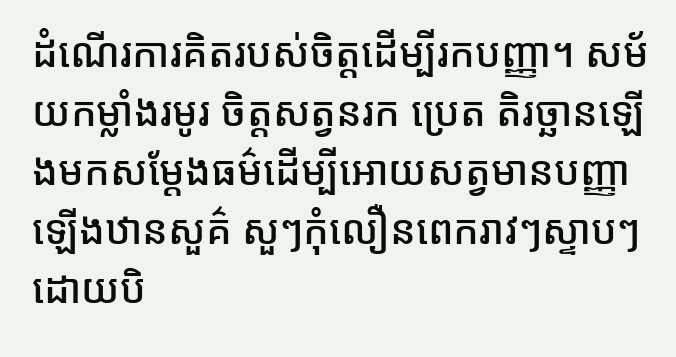ដំណើរការគិតរបស់ចិត្តដើម្បីរកបញ្ញា។ សម័យកម្លាំងរមូរ ចិត្តសត្វនរក ប្រេត តិរច្ឆានឡើងមកសម្ដែងធម៌ដើម្បីអោយសត្វមានបញ្ញាឡើងឋានសួគ៌ សួៗកុំលឿនពេករាវៗស្ទាបៗដោយបិ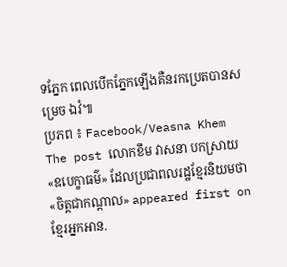ទភ្នែក ពេលបើកភ្នែកឡើងគឺនរកប្រេតបានសម្រេច ឯវំ៕
ប្រភព ៖ Facebook/Veasna Khem
The post លោកខឹម វាសនា បកស្រាយ «ឧបេក្ខាធម៌» ដែលប្រជាពលរដ្ឋខ្មែរនិយមថា «ចិត្តជាកណ្ដាល» appeared first on ខ្មែរអ្នកអាន.